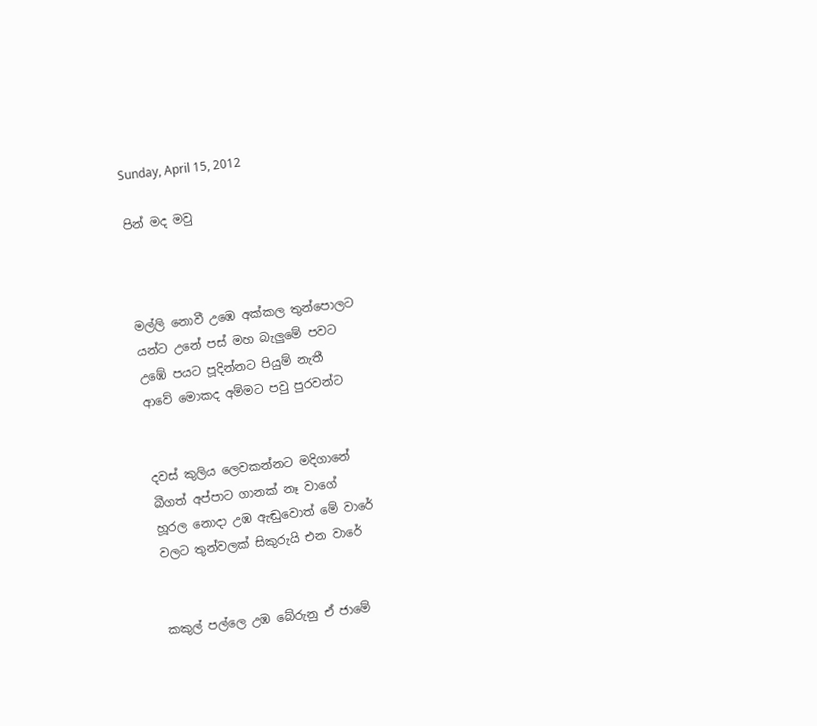Sunday, April 15, 2012

පින් මද මවු



මල්ලි නොවී උඹෙ අක්කල තුන්පොලට
යන්ට උනේ පස් මහ බැලුමේ පවට
උඹේ පයට පූදින්නට පියුම් නැතී
ආවේ මොකද අම්මට පවු පුරවන්ට


දවස් කුලිය ලෙවකන්නට මදිගානේ
බීගත් අප්පාට ගානක් නෑ වාගේ
හූරල නොදා උඹ ඇඬුවොත් මේ වාරේ
වලට තුන්වලක් සිකුරුයි එන වාරේ


කකුල් පල්ලෙ උඹ බේරුනු ඒ ජාමේ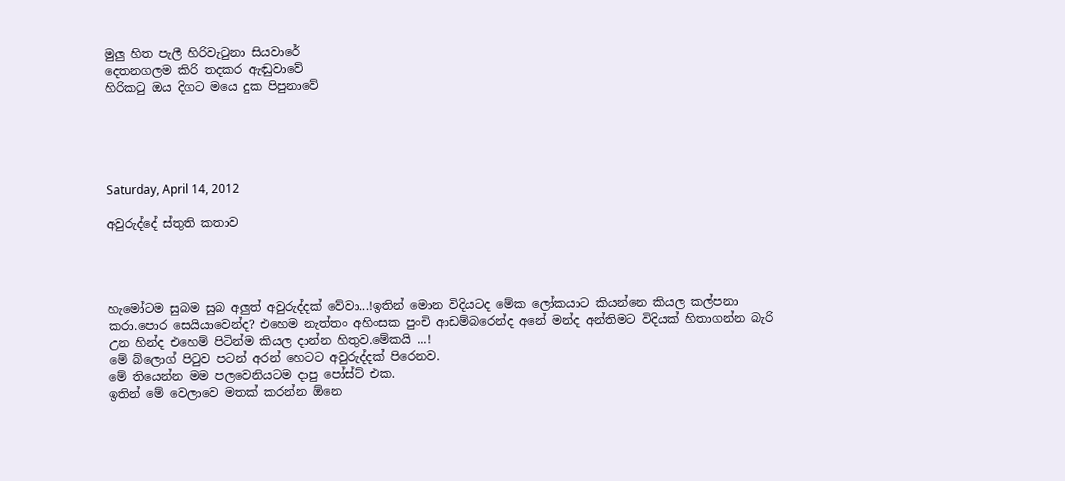මුලු හිත පැලී හිරිවැටුනා සියවාරේ
දෙතනගලම කිරි තදකර ඇඬුවාවේ
හිරිකටු ඔය දිගට මයෙ දුක පිපුනාවේ





Saturday, April 14, 2012

අවුරුද්දේ ස්තුති කතාව




හැමෝටම සුබම සුබ අලුත් අවුරුද්දක් වේවා...!ඉතින් මොන විදියටද මේක ලෝකයාට කියන්නෙ කියල කල්පනා කරා.පොර සෙයියාවෙන්ද? එහෙම නැත්තං අහිංසක පුංචි ආඩම්බරෙන්ද අනේ මන්ද අන්තිමට විදියක් හිතාගන්න බැරි උන හින්ද එහෙම් පිටින්ම කියල දාන්න හිතුව.මේකයි ...!
මේ බ්ලොග් පිටුව පටන් අරන් හෙටට අවුරුද්දක් පිරෙනව.
මේ තියෙන්න මම පලවෙනියටම දාපු පෝස්ට් එක.
ඉතින් මේ වෙලාවෙ මතක් කරන්න ඕනෙ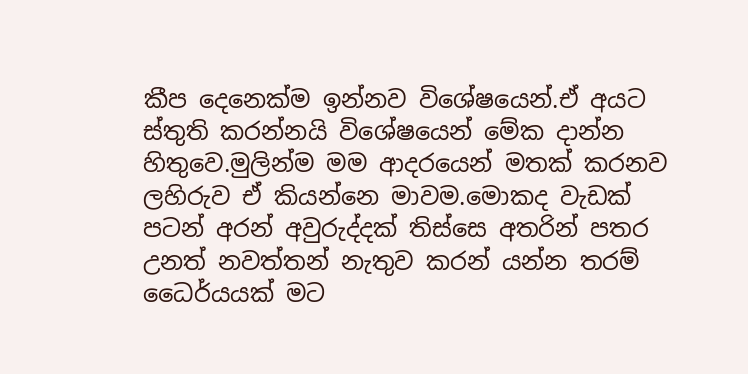කීප දෙනෙක්ම ඉන්නව විශේෂයෙන්.ඒ අයට ස්තුති කරන්නයි විශේෂයෙන් මේක දාන්න හිතුවෙ.මුලින්ම මම ආදරයෙන් මතක් කරනව ලහිරුව ඒ කියන්නෙ මාවම.මොකද වැඩක් පටන් අරන් අවුරුද්දක් තිස්සෙ අතරින් පතර උනත් නවත්තන් නැතුව කරන් යන්න තරම් ධෛර්යයක් මට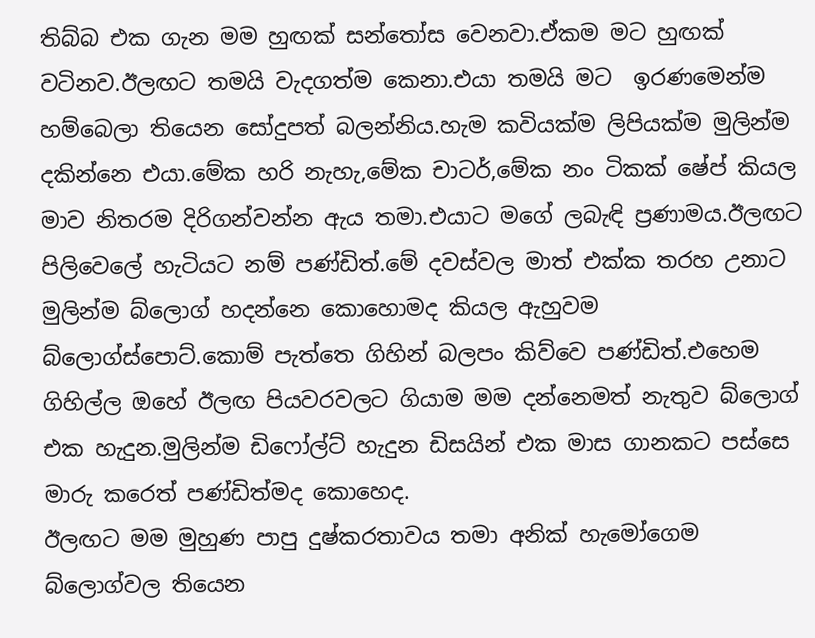තිබ්බ එක ගැන මම හුඟක් සන්තෝස වෙනවා.ඒකම මට හුඟක් වටිනව.ඊලඟට තමයි වැදගත්ම කෙනා.එයා තමයි මට  ඉරණමෙන්ම හම්බෙලා තියෙන සෝදුපත් බලන්නිය.හැම කවියක්ම ලිපියක්ම මුලින්ම දකින්නෙ එයා.මේක හරි නැහැ,මේක චාටර්,මේක නං ටිකක් ෂේප් කියල මාව නිතරම දිරිගන්වන්න ඇය තමා.එයාට මගේ ලබැඳි ප්‍රණාමය.ඊලඟට පිලිවෙලේ හැටියට නම් පණ්ඩිත්.මේ දවස්වල මාත් එක්ක තරහ උනාට මුලින්ම බ්ලොග් හදන්නෙ කොහොමද කියල ඇහුවම බ්ලොග්ස්පොට්.කොම් පැත්තෙ ගිහින් බලපං කිව්වෙ පණ්ඩිත්.එහෙම ගිහිල්ල ඔහේ ඊලඟ පියවරවලට ගියාම මම දන්නෙමත් නැතුව බ්ලොග් එක හැදුන.මුලින්ම ඩිෆෝල්ට් හැදුන ඩිසයින් එක මාස ගානකට පස්සෙ මාරු කරෙත් පණ්ඩිත්මද කොහෙද.
ඊලඟට මම මුහුණ පාපු දුෂ්කරතාවය තමා අනික් හැමෝගෙම බ්ලොග්වල තියෙන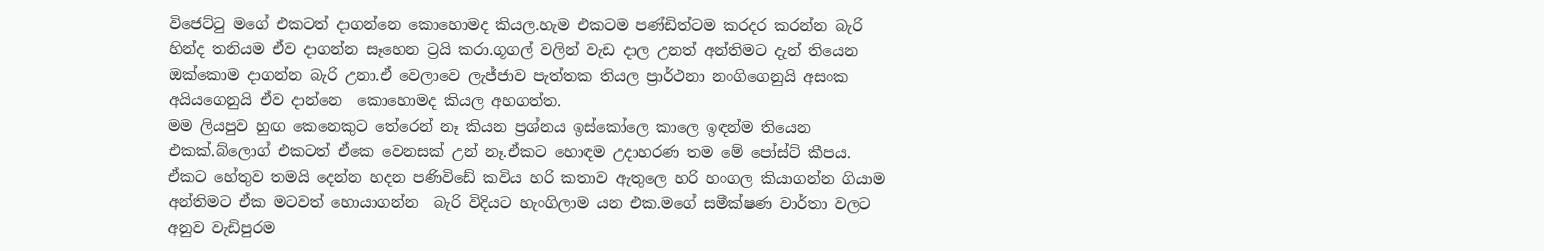විජෙට්ටු මගේ එකටත් දාගන්නෙ කොහොමද කියල.හැම එකටම පණ්ඩිත්ටම කරදර කරන්න බැරි හින්ද තනියම ඒව දාගන්න සෑහෙන ට්‍රයි කරා.ගූගල් වලින් වැඩ දාල උනත් අන්තිමට දැන් තියෙන ඔක්කොම දාගන්න බැරි උනා.ඒ වෙලාවෙ ලැජ්ජාව පැත්තක තියල ප්‍රාර්ථනා නංගිගෙනුයි අසංක අයියගෙනුයි ඒව දාන්නෙ  කොහොමද කියල අහගත්ත.
මම ලියපුව හුඟ කෙනෙකුට තේරෙන් නෑ කියන ප්‍රශ්නය ඉස්කෝලෙ කාලෙ ඉඳන්ම තියෙන එකක්.බ්ලොග් එකටත් ඒකෙ වෙනසක් උන් නෑ.ඒකට හොඳම උදාහරණ තම මේ පෝස්ට් කීපය.
ඒකට හේතුව තමයි දෙන්න හදන පණිවිඩේ කවිය හරි කතාව ඇතුලෙ හරි හංගල කියාගන්න ගියාම අන්තිමට ඒක මටවත් හොයාගන්න  බැරි විදියට හැංගිලාම යන එක.මගේ සමීක්ෂණ වාර්තා වලට අනුව වැඩිපුරම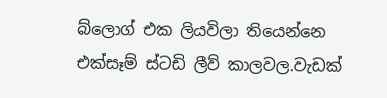බ්ලොග් එක ලියවිලා තියෙන්නෙ එක්සෑම් ස්ටඩි ලීව් කාලවල.වැඩක්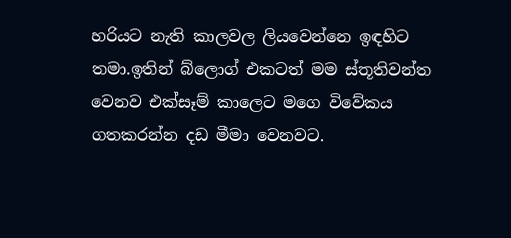හරියට නැති කාලවල ලියවෙන්නෙ ඉඳහිට තමා.ඉතින් බ්ලොග් එකටත් මම ස්තූතිවන්ත වෙනව එක්සෑම් කාලෙට මගෙ විවේකය ගතකරන්න දඩ මීමා වෙනවට.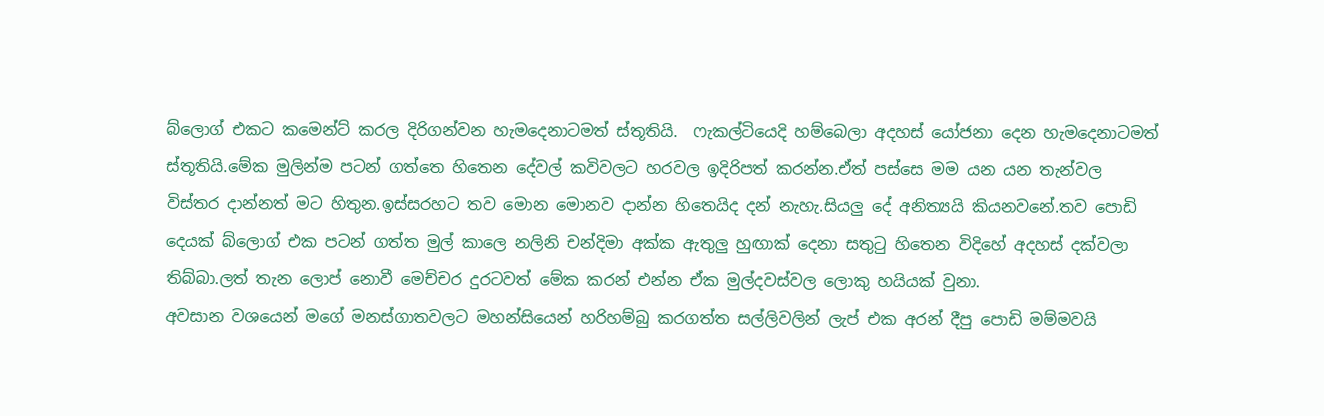බ්ලොග් එකට කමෙන්ට් කරල දිරිගන්වන හැමදෙනාටමත් ස්තූතියි.  ෆැකල්ටියෙදි හම්බෙලා අදහස් යෝජනා දෙන හැමදෙනාටමත් ස්තූතියි.මේක මුලින්ම පටන් ගත්තෙ හිතෙන දේවල් කවිවලට හරවල ඉදිරිපත් කරන්න.ඒත් පස්සෙ මම යන යන තැන්වල විස්තර දාන්නත් මට හිතුන.ඉස්සරහට තව මොන මොනව දාන්න හිතෙයිද දන් නැහැ.සියලු දේ අනිත්‍යයි කියනවනේ.තව පොඩි දෙයක් බ්ලොග් එක පටන් ගත්ත මුල් කාලෙ නලිනි චන්දිමා අක්ක ඇතුලු හුඟාක් දෙනා සතුටු හිතෙන විදිහේ අදහස් දක්වලා තිබ්බා.ලත් තැන ලොප් නොවී මෙච්චර දුරටවත් මේක කරන් එන්න ඒක මුල්දවස්වල ලොකු හයියක් වුනා.
අවසාන වශයෙන් මගේ මනස්ගාතවලට මහන්සියෙන් හරිහම්බු කරගත්ත සල්ලිවලින් ලැප් එක අරන් දීපු පොඩි මම්මවයි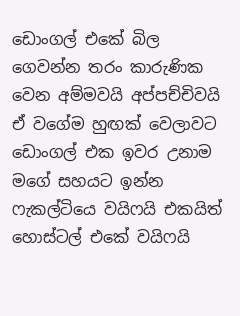ඩොංගල් එකේ බිල ගෙවන්න තරං කාරුණික වෙන අම්මවයි අප්පච්චිවයි ඒ වගේම හුඟක් වෙලාවට ඩොංගල් එක ඉවර උනාම මගේ සහයට ඉන්න ෆැකල්ටියෙ වයිෆයි එකයිත් හොස්ටල් එකේ වයිෆයි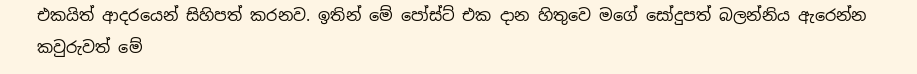එකයිත් ආදරයෙන් සිහිපත් කරනව. ඉතින් මේ පෝස්ට් එක දාන හිතුවෙ මගේ සෝදුපත් බලන්නිය ඇරෙන්න කවුරුවත් මේ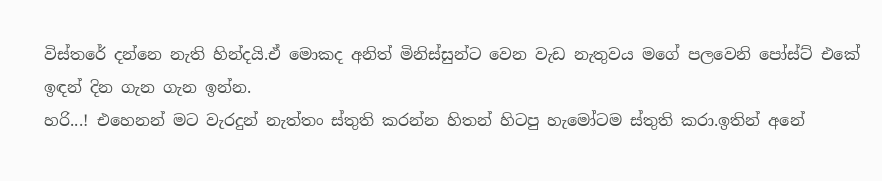විස්තරේ දන්නෙ නැති හින්දයි.ඒ මොකද අනිත් මිනිස්සුන්ට වෙන වැඩ නැතුවය මගේ පලවෙනි පෝස්ට් එකේ ඉඳන් දින ගැන ගැන ඉන්න.
හරි...! එහෙනන් මට වැරදුන් නැත්තං ස්තුති කරන්න හිතන් හිටපු හැමෝටම ස්තුති කරා.ඉතින් අනේ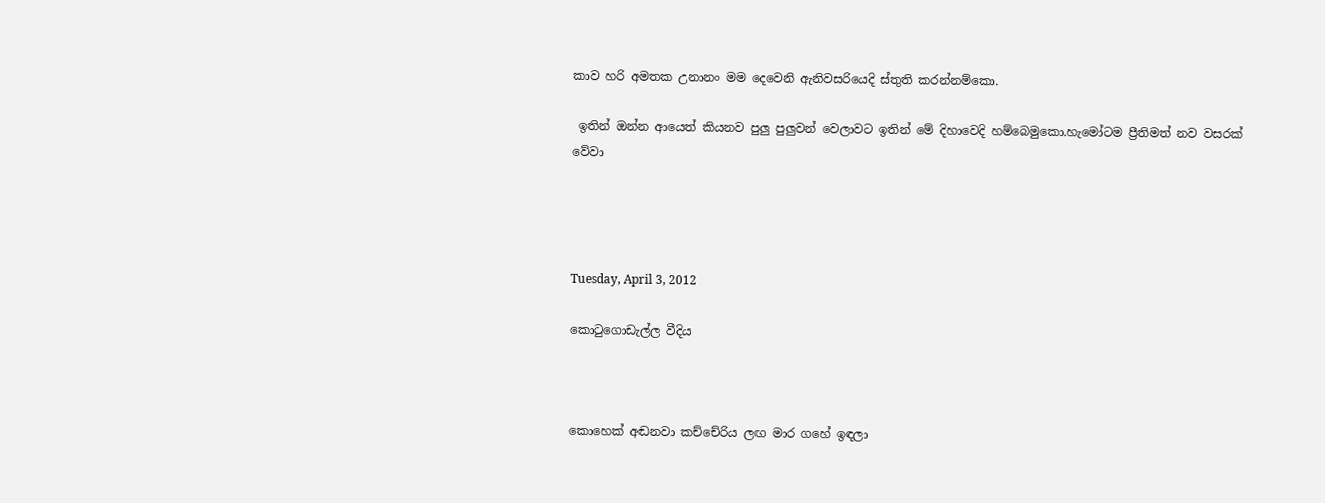කාව හරි අමතක උනානං මම දෙවෙනි ඇනිවසරියෙදි ස්තුති කරන්නම්කො.

 ඉතින් ඔන්න ආයෙත් කියනව පුලු පුලුවන් වෙලාවට ඉතින් මේ දිහාවෙදි හම්බෙමුකො.හැමෝටම ප්‍රීතිමත් නව වසරක් වේවා




Tuesday, April 3, 2012

කොටුගොඩැල්ල වීදිය



කොහෙක් අඬනවා කච්චේරිය ලඟ මාර ගහේ ඉඳලා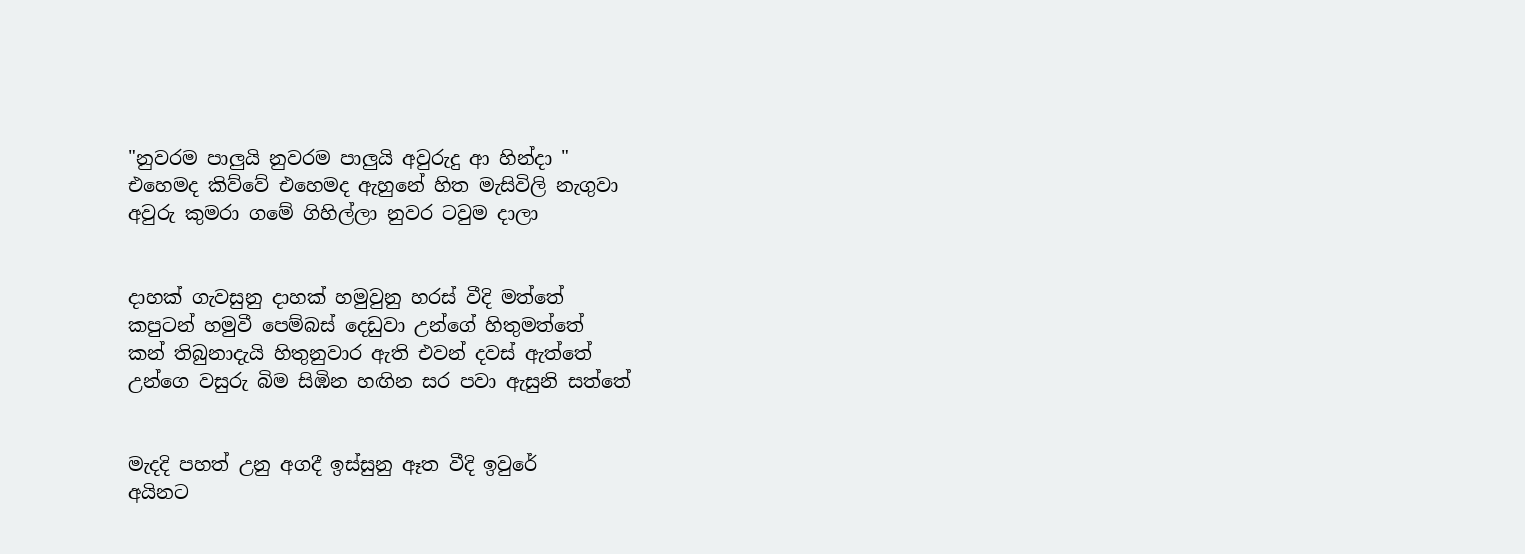"නුවරම පාලුයි නුවරම පාලුයි අවුරුදු ආ හින්දා "
එහෙමද කිව්වේ එහෙමද ඇහුනේ හිත මැසිවිලි නැගුවා
අවුරු කුමරා ගමේ ගිහිල්ලා නුවර ටවුම දාලා


දාහක් ගැවසුනු දාහක් හමුවුනු හරස් වීදි මත්තේ
කපුටන් හමුවී පෙම්බස් දෙඩුවා උන්ගේ හිතුමත්තේ
කන් තිබුනාදැයි හිතුනුවාර ඇති එවන් දවස් ඇත්තේ
උන්ගෙ වසුරු බිම සිඹින හඟින සර පවා ඇසුනි සත්තේ


මැදදි පහත් උනු අගදී ඉස්සුනු ඈත වීදි ඉවුරේ
අයිනට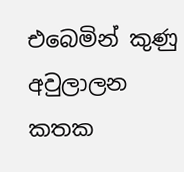එබෙමින් කුණු අවුලාලන කතක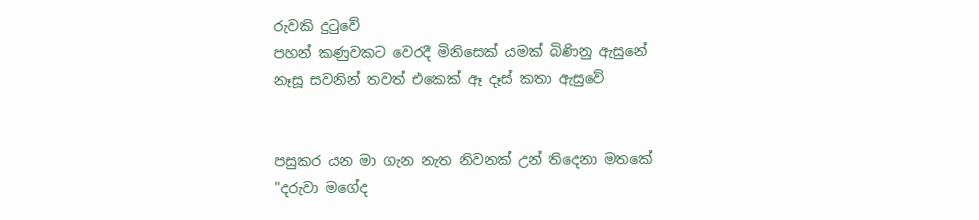රුවකි දුටුවේ
පහන් කණුවකට වෙරදී මිනිසෙක් යමක් බිණිනු ඇසුනේ
නෑසූ සවනින් තවත් එකෙක් ඈ දෑස් කතා ඇසුවේ


පසුකර යන මා ගැන නැත නිවනක් උන් තිදෙනා මතකේ
"දරුවා මගේද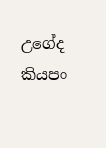උගේද කියපං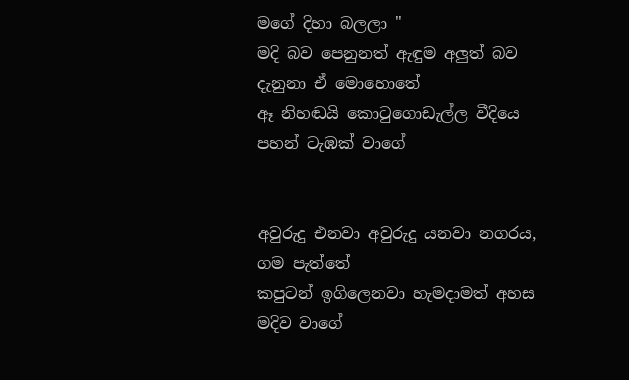මගේ දිහා බලලා "
මදි බව පෙනුනත් ඇඳුම අලුත් බව දැනුනා ඒ මොහොතේ
ඈ නිහඬයි කොටුගොඩැල්ල වීදියෙ පහන් ටැඹක් වාගේ


අවුරුදු එනවා අවුරුදු යනවා නගරය, ගම පැත්තේ
කපුටන් ඉගිලෙනවා හැමදාමත් අහස මදිව වාගේ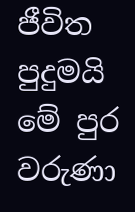ජීවිත පුදුමයි මේ පුර වරුණා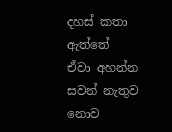දහස් කතා ඇත්තේ
ඒවා අහන්න සවන් නැතුව නොව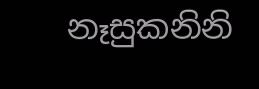නෑසුකනිනි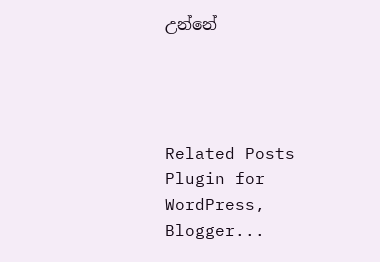උන්නේ




Related Posts Plugin for WordPress, Blogger...